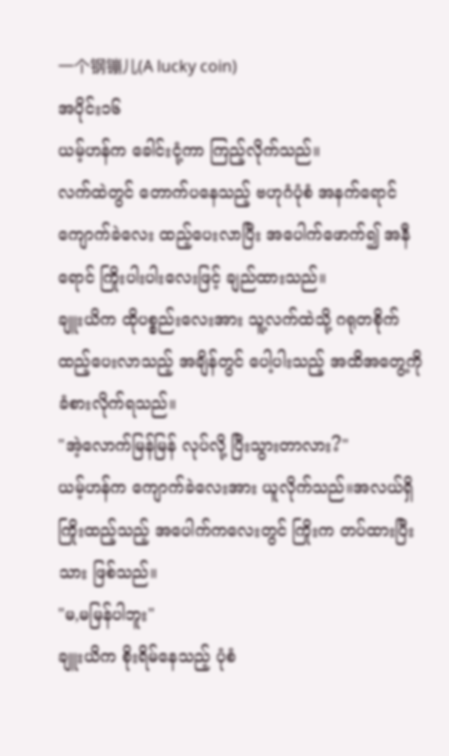一个钢镚儿(A lucky coin)
အပိုင်း၁၆
ယမ့်ဟန်က ခေါင်းငုံ့ကာ ကြည့်လိုက်သည်။
လက်ထဲတွင် တောက်ပနေသည့် ဗဟုဂံပုံစံ အနက်ရောင် ကျောက်ခဲလေး ထည့်ပေးလာပြီး အပေါက်ဖောက်၍ အနီရောင် ကြိုးပါးပါးလေးဖြင့် ချည်ထားသည်။
ချူးယိက ထိုပစ္စည်းလေးအား သူ့လက်ထဲသို့ ဂရုတစိုက် ထည့်ပေးလာသည့် အချိန်တွင် ပေါ့ပါးသည့် အထိအတွေ့ကို ခံစားလိုက်ရသည်။
"အဲ့လောက်မြန်မြန် လုပ်လို့ ပြီးသွားတာလား?"
ယမ့်ဟန်က ကျောက်ခဲလေးအား ယူလိုက်သည်။အလယ်ရှိ ကြိုးထည့်သည့် အပေါက်ကလေးတွင် ကြိုးက တပ်ထားပြီးသား ဖြစ်သည်။
"မ,မမြန်ပါဘူး"
ချူးယိက စိုးရိမ်နေသည့် ပုံစံ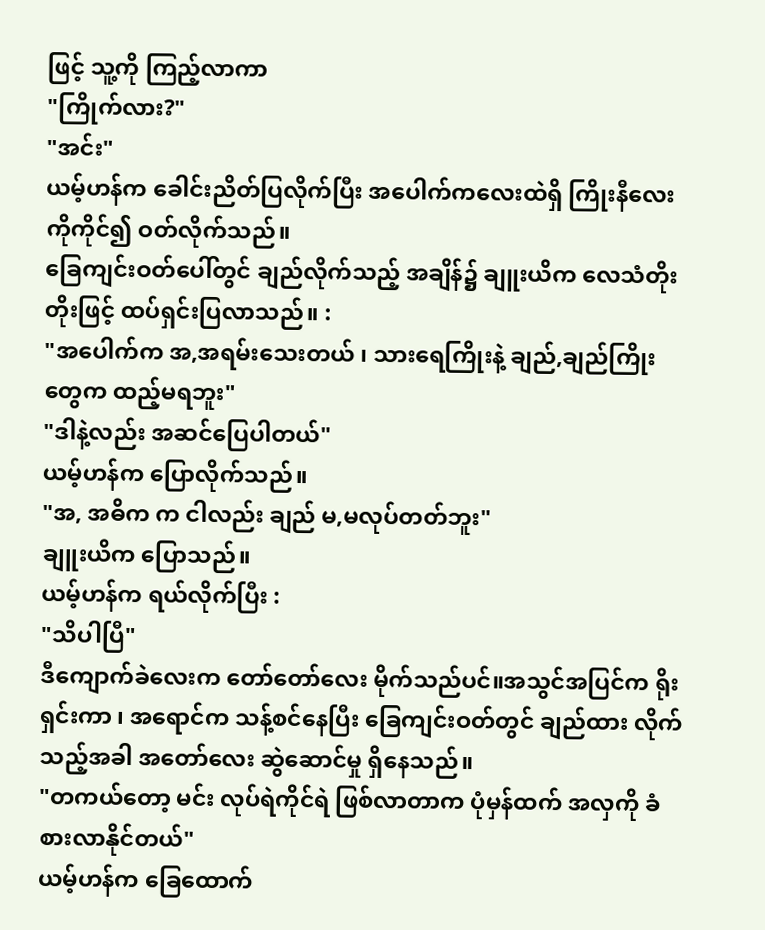ဖြင့် သူ့ကို ကြည့်လာကာ
"ကြိုက်လား?"
"အင်း"
ယမ့်ဟန်က ခေါင်းညိတ်ပြလိုက်ပြီး အပေါက်ကလေးထဲရှိ ကြိုးနီလေးကိုကိုင်၍ ဝတ်လိုက်သည်။
ခြေကျင်းဝတ်ပေါ်တွင် ချည်လိုက်သည့် အချိန်၌ ချူးယိက လေသံတိုးတိုးဖြင့် ထပ်ရှင်းပြလာသည်။ :
"အပေါက်က အ,အရမ်းသေးတယ် ၊ သားရေကြိုးနဲ့ ချည်,ချည်ကြိုးတွေက ထည့်မရဘူး"
"ဒါနဲ့လည်း အဆင်ပြေပါတယ်"
ယမ့်ဟန်က ပြောလိုက်သည်။
"အ, အဓိက က ငါလည်း ချည် မ,မလုပ်တတ်ဘူး"
ချူးယိက ပြောသည်။
ယမ့်ဟန်က ရယ်လိုက်ပြီး :
"သိပါပြီ"
ဒီကျောက်ခဲလေးက တော်တော်လေး မိုက်သည်ပင်။အသွင်အပြင်က ရိုးရှင်းကာ ၊ အရောင်က သန့်စင်နေပြီး ခြေကျင်းဝတ်တွင် ချည်ထား လိုက်သည့်အခါ အတော်လေး ဆွဲဆောင်မှု ရှိနေသည်။
"တကယ်တော့ မင်း လုပ်ရဲကိုင်ရဲ ဖြစ်လာတာက ပုံမှန်ထက် အလှကို ခံစားလာနိုင်တယ်"
ယမ့်ဟန်က ခြေထောက်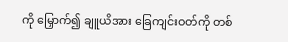ကို မြှောက်၍ ချူယိအား ခြေကျင်းဝတ်ကို တစ်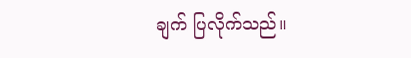ချက် ပြလိုက်သည်။